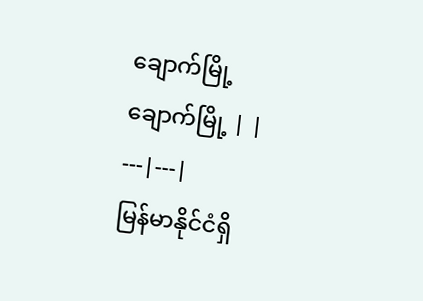ချောက်မြို့
ချောက်မြို့ | |
---|---|
မြန်မာနိုင်ငံရှိ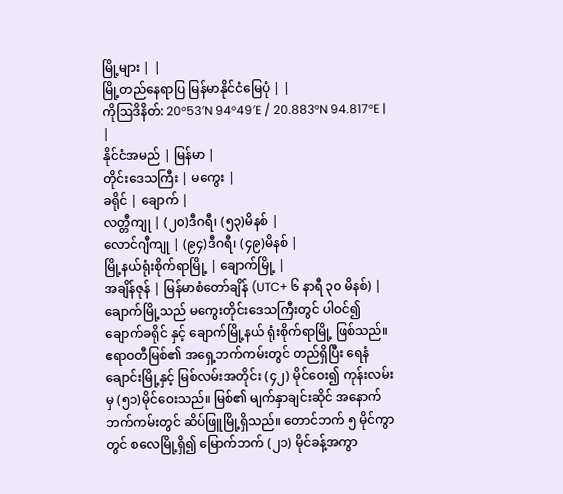မြို့များ | |
မြို့တည်နေရာပြ မြန်မာနိုင်ငံမြေပုံ | |
ကိုဩဒိနိတ်: 20°53′N 94°49′E / 20.883°N 94.817°E | |
နိုင်ငံအမည် | မြန်မာ |
တိုင်းဒေသကြီး | မကွေး |
ခရိုင် | ချောက် |
လတ္တီကျု | (၂၀)ဒီဂရီ၊ (၅၃)မိနစ် |
လောင်ဂျီကျု | (၉၄)ဒီဂရီ၊ (၄၉)မိနစ် |
မြို့နယ်ရုံးစိုက်ရာမြို့ | ချောက်မြို့ |
အချိန်ဇုန် | မြန်မာစံတော်ချိန် (UTC+ ၆ နာရီ ၃၀ မိနစ်) |
ချောက်မြို့သည် မကွေးတိုင်းဒေသကြီးတွင် ပါဝင်၍ ချောက်ခရိုင် နှင့် ချောက်မြို့နယ် ရုံးစိုက်ရာမြို့ ဖြစ်သည်။ ဧရာဝတီမြစ်၏ အရှေ့ဘက်ကမ်းတွင် တည်ရှိပြီး ရေနံချောင်းမြို့နှင့် မြစ်လမ်းအတိုင်း (၄၂) မိုင်ဝေး၍ ကုန်းလမ်းမှ (၅၁)မိုင်ဝေးသည်။ မြစ်၏ မျက်နှာချင်းဆိုင် အနောက်ဘက်ကမ်းတွင် ဆိပ်ဖြူမြို့ရှိသည်။ တောင်ဘက် ၅ မိုင်ကွာတွင် စလေမြို့ရှိ၍ မြောက်ဘက် (၂၁) မိုင်ခန့်အကွာ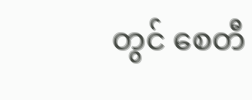တွင် စေတီ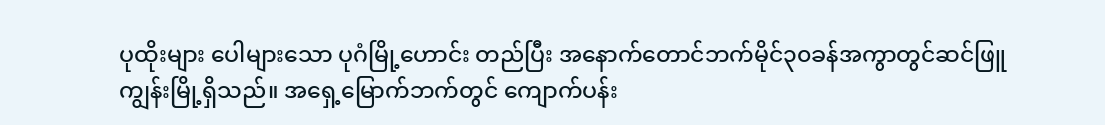ပုထိုးများ ပေါများသော ပုဂံမြို့ဟောင်း တည်ပြီး အနောက်တောင်ဘက်မိုင်၃၀ခန်အကွာတွင်ဆင်ဖြူကျွန်းမြို့ရှိသည်။ အရှေ့မြောက်ဘက်တွင် ကျောက်ပန်း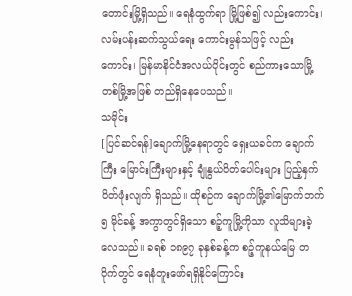တောင်းမြို့ရှိသည်။ ရေနံထွက်ရာ မြို့ဖြစ်၍ လည်းကောင်း၊ လမ်းပန်းဆက်သွယ်ရေး ကောင်းမွန်သဖြင့် လည်းကောင်း၊ မြန်မာနိင်ငံအလယ်ပိုင်းတွင် စည်ကားသောမြို့တစ်မြို့အဖြစ် တည်ရှိနေပေသည်။
သမိုင်း
[ပြင်ဆင်ရန်]ချောက်မြို့နေရာတွင် ရှေးယခင်က ချောက်ကြီး မြောင်းကြီးများနှင့် ချုံနွယ်ပိတ်ပေါင်းများ ပြည့်နှက်ပိတ်ဖုံးလျက် ရှိသည်။ ထိုစဉ်က ချောက်မြို့၏မြောက်ဘက် ၅ မိုင်ခန့် အကွာတွင်ရှိသော စဉ့်ကူမြို့ကိုသာ လူသိများခဲ့လေသည်။ ခရစ် ၁၈၉၇ ခုနှစ်ခန့်က စဉ့်ကူနယ်မြေ တဝိုက်တွင် ရေနံတူးဖော်ရရှိနိုင်ကြောင်း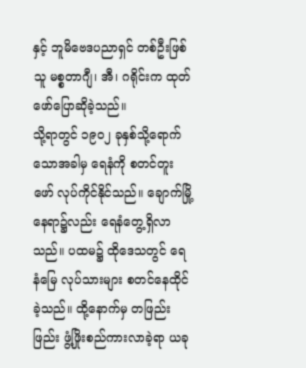နှင့် ဘူမိဗေဒပညာရှင် တစ်ဦးဖြစ်သူ မစ္စတာဂျီ၊ အီ၊ ဂရိုင်းက ထုတ်ဖော်ပြောဆိုခဲ့သည်။
သို့ရာတွင် ၁၉ဝ၂ ခုနှစ်သို့ရောက်သောအခါမှ ရေနံကို စတင်တူးဖော် လုပ်ကိုင်နိုင်သည်။ ချောက်မြို့ နေရာ၌လည်း ရေနံတွေ့ရှိလာသည်။ ပထမ၌ ထိုဒေသတွင် ရေနံမြေ လုပ်သားများ စတင်နေထိုင်ခဲ့သည်။ ထို့နောက်မှ တဖြည်းဖြည်း ဖွံ့ဖြိုးစည်ကားလာခဲ့ရာ ယခု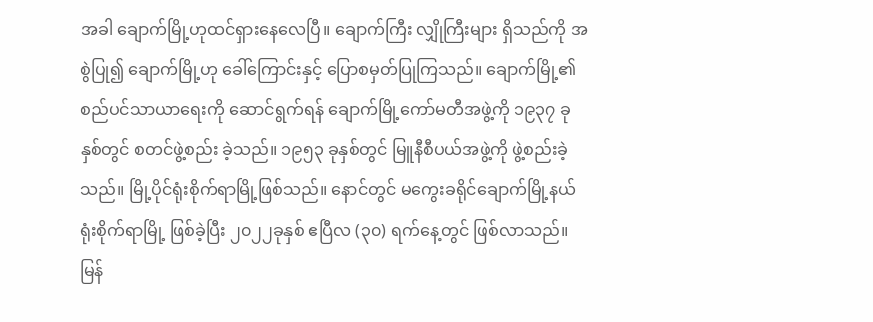အခါ ချောက်မြို့ဟုထင်ရှားနေလေပြီ။ ချောက်ကြီး လျှိုကြီးများ ရှိသည်ကို အစွဲပြု၍ ချောက်မြို့ဟု ခေါ်ကြောင်းနှင့် ပြောစမှတ်ပြုကြသည်။ ချောက်မြို့၏ စည်ပင်သာယာရေးကို ဆောင်ရွက်ရန် ချောက်မြို့ကော်မတီအဖွဲ့ကို ၁၉၃၇ ခုနှစ်တွင် စတင်ဖွဲ့စည်း ခဲ့သည်။ ၁၉၅၃ ခုနှစ်တွင် မြူနီစီပယ်အဖွဲ့ကို ဖွဲ့စည်းခဲ့သည်။ မြို့ပိုင်ရုံးစိုက်ရာမြို့ဖြစ်သည်။ နောင်တွင် မကွေးခရိုင်ချောက်မြို့နယ်ရုံးစိုက်ရာမြို့ ဖြစ်ခဲ့ပြီး ၂၀၂၂ခုနှစ် ဧပြီလ (၃၀) ရက်နေ့တွင် ဖြစ်လာသည်။
မြန်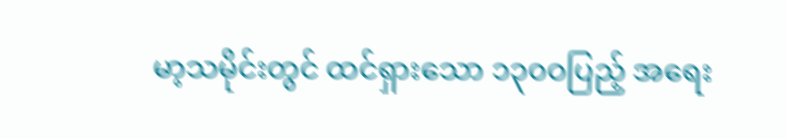မာ့သမိုင်းတွင် ထင်ရှားသော ၁၃၀ဝပြည့် အရေး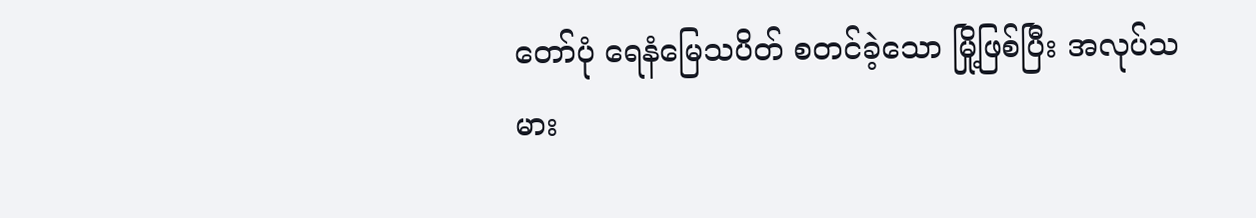တော်ပုံ ရေနံမြေသပိတ် စတင်ခဲ့သော မြို့ဖြစ်ပြီး အလုပ်သမား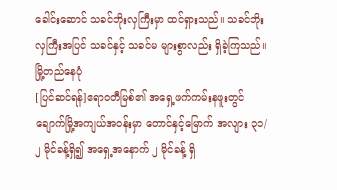ခေါင်းဆောင် သခင်ဘိုးလှကြီးမှာ ထင်ရှားသည်။ သခင်ဘိုးလှကြီးအပြင် သခင်နှင့် သခင်မ များစွာလည်း ရှိခဲ့ကြသည်။
မြို့တည်နေပုံ
[ပြင်ဆင်ရန်]ဧရာဝတီမြစ်၏ အရှေ့ဖက်ကမ်းနဖူးတွင် ချောက်မြို့အကျယ်အဝန်းမှာ တောင်နှင့်မြောက် အလျား ၃၁/၂ မိုင်ခန့်ရှိ၍ အရှေ့အနောက် ၂ မိုင်ခန့် ရှိ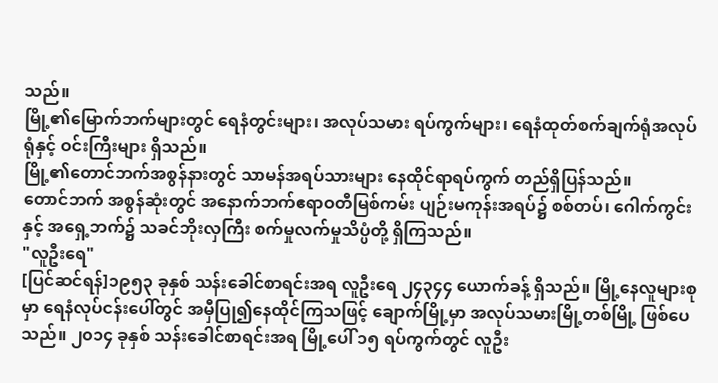သည်။
မြို့၏မြောက်ဘက်များတွင် ရေနံတွင်းများ၊ အလုပ်သမား ရပ်ကွက်များ၊ ရေနံထုတ်စက်ချက်ရုံအလုပ်ရုံနှင့် ဝင်းကြီးများ ရှိသည်။
မြို့၏တောင်ဘက်အစွန်နားတွင် သာမန်အရပ်သားများ နေထိုင်ရာရပ်ကွက် တည်ရှိပြန်သည်။
တောင်ဘက် အစွန်ဆုံးတွင် အနောက်ဘက်ဧရာဝတီမြစ်ကမ်း ပျဉ်းမကုန်းအရပ်၌ စစ်တပ်၊ ဂေါက်ကွင်း နှင့် အရှေ့ဘက်၌ သခင်ဘိုးလှကြီး စက်မှုလက်မှုသိပ္ပံတို့ ရှိကြသည်။
"လူဦးရေ"
[ပြင်ဆင်ရန်]၁၉၅၃ ခုနှစ် သန်းခေါင်စာရင်းအရ လူဦးရေ ၂၄၃၄၄ ယောက်ခန့် ရှိသည်။ မြို့နေလူများစုမှာ ရေနံလုပ်ငန်းပေါ်တွင် အမှီပြု၍နေထိုင်ကြသဖြင့် ချောက်မြို့မှာ အလုပ်သမားမြို့တစ်မြို့ ဖြစ်ပေသည်။ ၂၀၁၄ ခုနှစ် သန်းခေါင်စာရင်းအရ မြို့ပေါ် ၁၅ ရပ်ကွက်တွင် လူဦး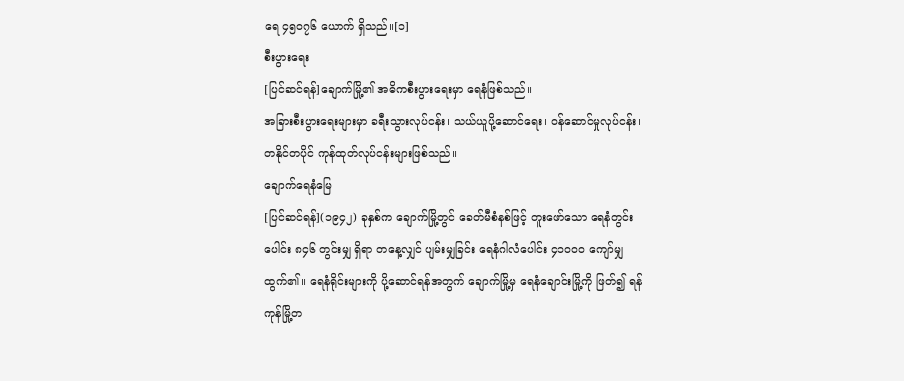ရေ ၄၅၀၇၆ ယောက် ရှိသည်။[၁]
စီးပွားရေး
[ပြင်ဆင်ရန်]ချောက်မြို့၏ အဓိကစီးပွားရေးမှာ ရေနံဖြစ်သည်။
အခြားစီးပွားရေးများမှာ ခရီးသွားလုပ်ငန်း၊ သယ်ယူပို့ဆောင်ရေး၊ ဝန်ဆောင်မှုလုပ်ငန်း၊ တနိုင်တပိုင် ကုန်ထုတ်လုပ်ငန်းများဖြစ်သည်။
ချောက်ရေနံမြေ
[ပြင်ဆင်ရန်](၁၉၄၂) ခုနှစ်က ချောက်မြို့တွင် ခေတ်မီစံနစ်ဖြင့် တူးဖော်သော ရေနံတွင်းပေါင်း ၈၄၆ တွင်းမျှ ရှိရာ တနေ့လျှင် ပျမ်းမျှခြင်း ရေနံဂါလံပေါင်း ၄၁၀၀၀ ကျော်မျှ ထွက်၏။ ရေနံရိုင်းများကို ပို့ဆောင်ရန်အတွက် ချောက်မြို့မှ ရေနံချောင်းမြို့ကို ဖြတ်၍ ရန်ကုန်မြို့တ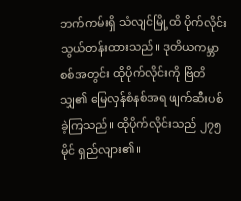ဘက်ကမ်းရှိ သံလျင်မြို့ထိ ပိုက်လိုင်းသွယ်တန်းထားသည်။ ဒုတိယကမ္ဘာစစ်အတွင်း ထိုပိုက်လိုင်းကို ဗြိတိသျှ၏ မြေလှန်စံနစ်အရ ဖျက်ဆီးပစ်ခဲ့ကြသည်။ ထိုပိုက်လိုင်းသည် ၂၇၅ မိုင် ရှည်လျား၏။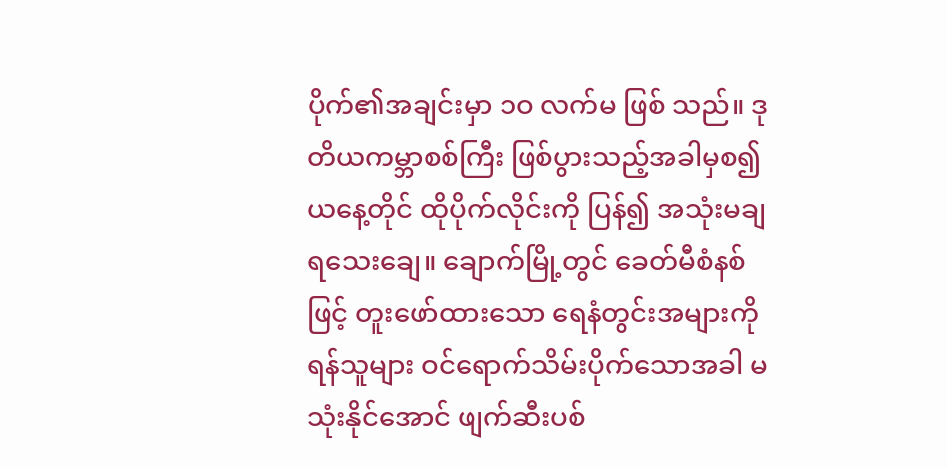ပိုက်၏အချင်းမှာ ၁ဝ လက်မ ဖြစ် သည်။ ဒုတိယကမ္ဘာစစ်ကြီး ဖြစ်ပွားသည့်အခါမှစ၍ ယနေ့တိုင် ထိုပိုက်လိုင်းကို ပြန်၍ အသုံးမချရသေးချေ။ ချောက်မြို့တွင် ခေတ်မီစံနစ်ဖြင့် တူးဖော်ထားသော ရေနံတွင်းအများကို ရန်သူများ ဝင်ရောက်သိမ်းပိုက်သောအခါ မသုံးနိုင်အောင် ဖျက်ဆီးပစ်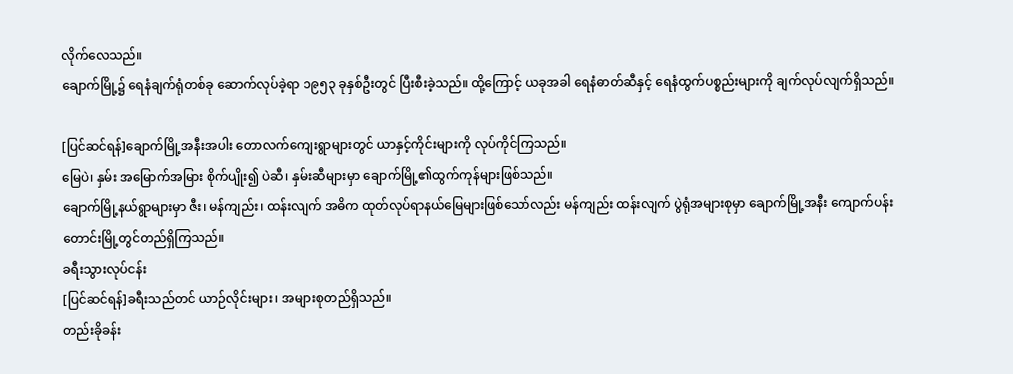လိုက်လေသည်။
ချောက်မြို့၌ ရေနံချက်ရုံတစ်ခု ဆောက်လုပ်ခဲ့ရာ ၁၉၅၃ ခုနှစ်ဦးတွင် ပြီးစီးခဲ့သည်။ ထို့ကြောင့် ယခုအခါ ရေနံဓာတ်ဆီနှင့် ရေနံထွက်ပစ္စည်းများကို ချက်လုပ်လျက်ရှိသည်။

[ပြင်ဆင်ရန်]ချောက်မြို့အနီးအပါး တောလက်ကျေးရွာများတွင် ယာနှင့်ကိုင်းများကို လုပ်ကိုင်ကြသည်။
မြေပဲ၊ နှမ်း အမြောက်အမြား စိုက်ပျိုး၍ ပဲဆီ၊ နှမ်းဆီများမှာ ချောက်မြို့၏ထွက်ကုန်များဖြစ်သည်။
ချောက်မြို့နယ်ရွာများမှာ ဇီး၊ မန်ကျည်း၊ ထန်းလျက် အဓိက ထုတ်လုပ်ရာနယ်မြေများဖြစ်သော်လည်း မန်ကျည်း ထန်းလျက် ပွဲရုံအများစုမှာ ချောက်မြို့အနီး ကျောက်ပန်းတောင်းမြို့တွင်တည်ရှိကြသည်။
ခရီးသွားလုပ်ငန်း
[ပြင်ဆင်ရန်]ခရီးသည်တင် ယာဉ်လိုင်းများ၊ အများစုတည်ရှိသည်။
တည်းခိုခန်း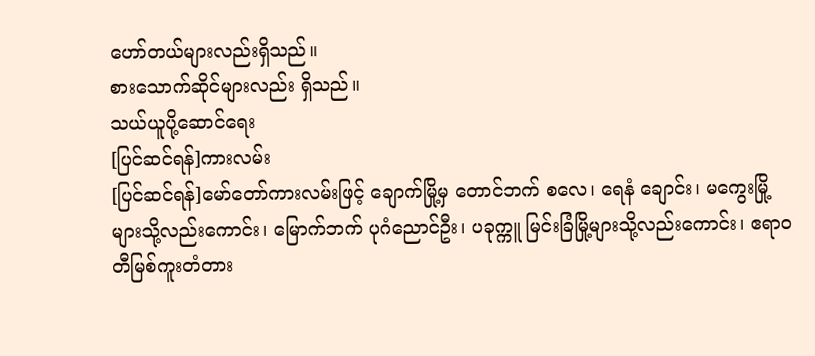ဟော်တယ်များလည်းရှိသည်။
စားသောက်ဆိုင်များလည်း ရှိသည်။
သယ်ယူပို့ဆောင်ရေး
[ပြင်ဆင်ရန်]ကားလမ်း
[ပြင်ဆင်ရန်]မော်တော်ကားလမ်းဖြင့် ချောက်မြို့မှ တောင်ဘက် စလေ၊ ရေနံ ချောင်း၊ မကွေးမြို့များသို့လည်းကောင်း၊ မြောက်ဘက် ပုဂံညောင်ဦး၊ ပခုက္ကူ မြင်းခြံမြို့များသို့လည်းကောင်း၊ ဧရာဝတီမြစ်ကူးတံတား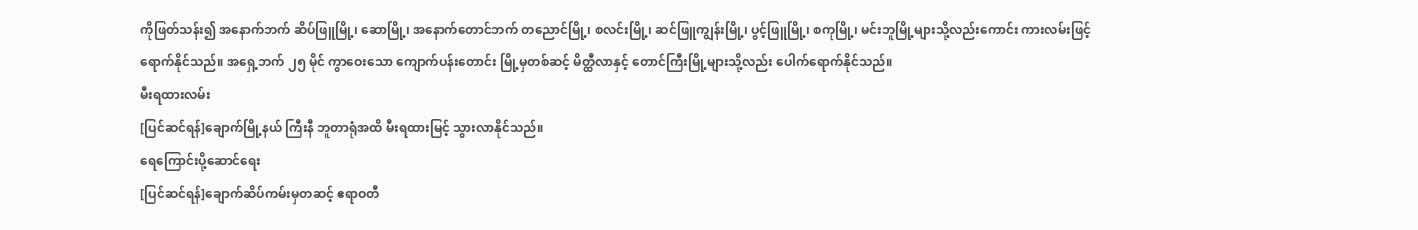ကိုဖြတ်သန်း၍ အနောက်ဘက် ဆိပ်ဖြူမြို့၊ ဆောမြို့၊ အနောက်တောင်ဘက် တညောင်မြို့၊ စလင်းမြို့၊ ဆင်ဖြူကျွန်းမြို့၊ ပွင့်ဖြူမြို့၊ စကုမြို့၊ မင်းဘူမြို့များသို့လည်းကောင်း ကားလမ်းဖြင့်ရောက်နိုင်သည်။ အရှေ့ဘက် ၂၅ မိုင် ကွာဝေးသော ကျောက်ပန်းတောင်း မြို့မှတစ်ဆင့် မိတ္ထီလာနှင့် တောင်ကြီးမြို့များသို့လည်း ပေါက်ရောက်နိုင်သည်။
မီးရထားလမ်း
[ပြင်ဆင်ရန်]ချောက်မြို့နယ် ကြီးနီ ဘူတာရုံအထိ မီးရထားမြင့် သွားလာနိုင်သည်။
ရေကြောင်းပို့ဆောင်ရေး
[ပြင်ဆင်ရန်]ချောက်ဆိပ်ကမ်းမှတဆင့် ဧရာဝတီ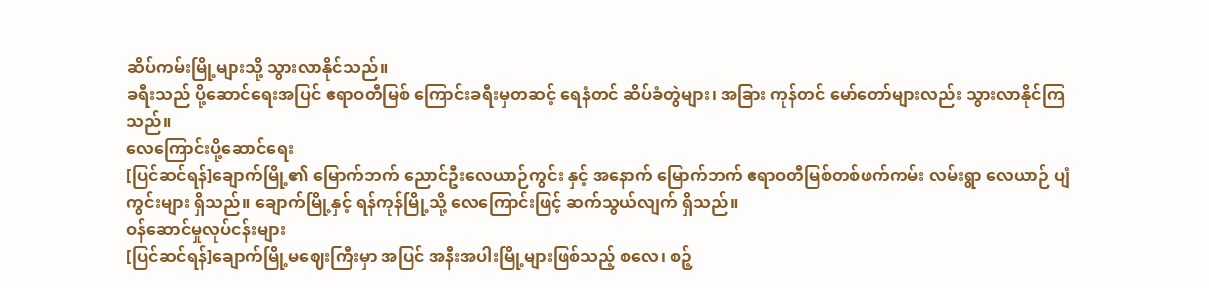ဆိပ်ကမ်းမြို့များသို့ သွားလာနိုင်သည်။
ခရီးသည် ပို့ဆောင်ရေးအပြင် ဧရာဝတီမြစ် ကြောင်းခရီးမှတဆင့် ရေနံတင် ဆိပ်ခံတွဲများ၊ အခြား ကုန်တင် မော်တော်များလည်း သွားလာနိုင်ကြသည်။
လေကြောင်းပို့ဆောင်ရေး
[ပြင်ဆင်ရန်]ချောက်မြို့၏ မြောက်ဘက် ညောင်ဦးလေယာဉ်ကွင်း နှင့် အနောက် မြောက်ဘက် ဧရာဝတီမြစ်တစ်ဖက်ကမ်း လမ်းရွာ လေယာဉ် ပျံကွင်းများ ရှိသည်။ ချောက်မြို့နှင့် ရန်ကုန်မြို့သို့ လေကြောင်းဖြင့် ဆက်သွယ်လျက် ရှိသည်။
ဝန်ဆောင်မှုလုပ်ငန်းများ
[ပြင်ဆင်ရန်]ချောက်မြို့မဈေးကြီးမှာ အပြင် အနီးအပါးမြို့များဖြစ်သည့် စလေ၊ စဉ့်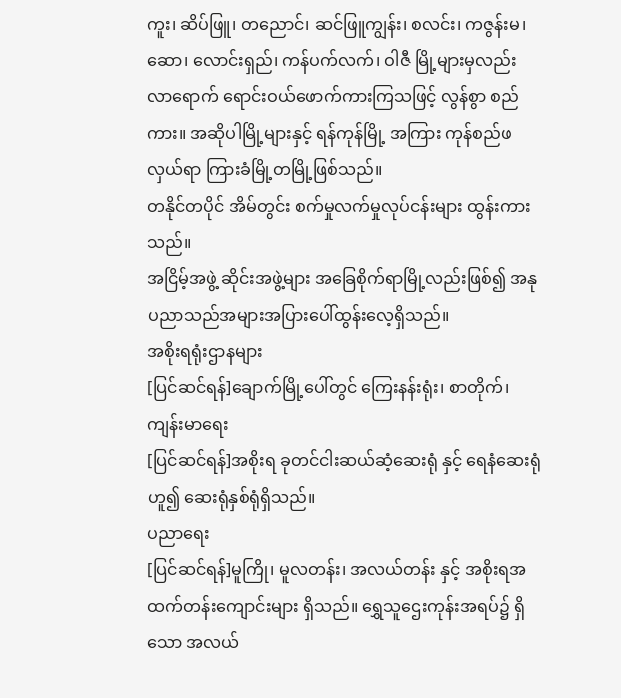ကူး၊ ဆိပ်ဖြူ၊ တညောင်၊ ဆင်ဖြူကျွန်း၊ စလင်း၊ ကဇွန်းမ၊ ဆော၊ လောင်းရှည်၊ ကန်ပက်လက်၊ ဝါဇီ မြို့များမှလည်း လာရောက် ရောင်းဝယ်ဖောက်ကားကြသဖြင့် လွန်စွာ စည်ကား။ အဆိုပါမြို့များနှင့် ရန်ကုန်မြို့ အကြား ကုန်စည်ဖလှယ်ရာ ကြားခံမြို့တမြို့ဖြစ်သည်။
တနိုင်တပိုင် အိမ်တွင်း စက်မှုလက်မှုလုပ်ငန်းများ ထွန်းကားသည်။
အငြိမ့်အဖွဲ့ ဆိုင်းအဖွဲ့များ အခြေစိုက်ရာမြို့လည်းဖြစ်၍ အနုပညာသည်အများအပြားပေါ်ထွန်းလေ့ရှိသည်။
အစိုးရရုံးဌာနများ
[ပြင်ဆင်ရန်]ချောက်မြို့ပေါ်တွင် ကြေးနန်းရုံး၊ စာတိုက်၊
ကျန်းမာရေး
[ပြင်ဆင်ရန်]အစိုးရ ခုတင်ငါးဆယ်ဆံ့ဆေးရုံ နှင့် ရေနံဆေးရုံ ဟူ၍ ဆေးရုံနှစ်ရုံရှိသည်။
ပညာရေး
[ပြင်ဆင်ရန်]မူကြို၊ မူလတန်း၊ အလယ်တန်း နှင့် အစိုးရအထက်တန်းကျောင်းများ ရှိသည်။ ရွှေသူဌေးကုန်းအရပ်၌ ရှိသော အလယ်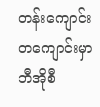တန်းကျောင်းတကျောင်းမှာ ဘီအိုစီ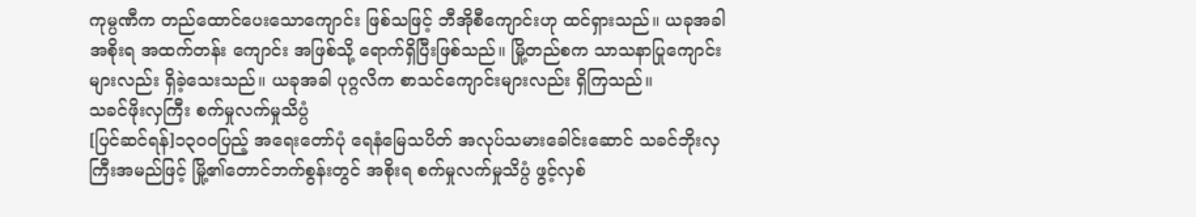ကုမ္ပဏီက တည်ထောင်ပေးသောကျောင်း ဖြစ်သဖြင့် ဘီအိုစီကျောင်းဟု ထင်ရှားသည်။ ယခုအခါ အစိုးရ အထက်တန်း ကျောင်း အဖြစ်သို့ ရောက်ရှိပြီးဖြစ်သည်။ မြို့တည်စက သာသနာပြုကျောင်းများလည်း ရှိခဲ့သေးသည်။ ယခုအခါ ပုဂ္ဂလိက စာသင်ကျောင်းများလည်း ရှိကြသည်။
သခင်ဖိုးလှကြီး စက်မှုလက်မှုသိပ္ပံ
[ပြင်ဆင်ရန်]၁၃၀ဝပြည့် အရေးတော်ပုံ ရေနံမြေသပိတ် အလုပ်သမားခေါင်းဆောင် သခင်ဘိုးလှကြီးအမည်ဖြင့် မြို့၏တောင်ဘက်စွန်းတွင် အစိုးရ စက်မှုလက်မှုသိပ္ပံ ဖွင့်လှစ်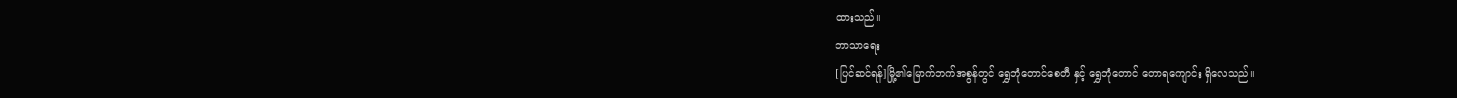ထားသည်။
ဘာသာရေး
[ပြင်ဆင်ရန်]မြို့၏မြောက်ဘက်အစွန်တွင် ရွှေဘုံတောင်စေတီ နှင့် ရွှေဘုံတောင် တောရကျောင်း ရှိလေသည်။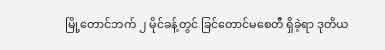မြို့တောင်ဘက် ၂ မိုင်ခန့်တွင် ခြင်တောင်မစေတီ ရှိခဲ့ရာ ဒုတိယ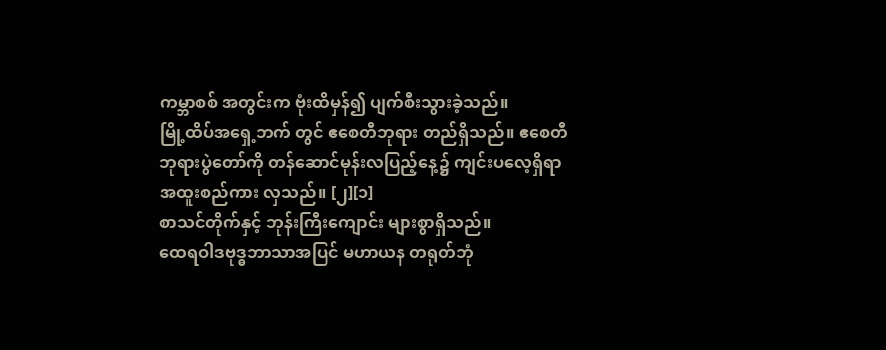ကမ္ဘာစစ် အတွင်းက ဗုံးထိမှန်၍ ပျက်စီးသွားခဲ့သည်။
မြို့ထိပ်အရှေ့ဘက် တွင် ဧစေတီဘုရား တည်ရှိသည်။ ဧစေတီ ဘုရားပွဲတော်ကို တန်ဆောင်မုန်းလပြည့်နေ့၌ ကျင်းပလေ့ရှိရာ အထူးစည်ကား လှသည်။ [၂][၁]
စာသင်တိုက်နှင့် ဘုန်းကြီးကျောင်း များစွာရှိသည်။
ထေရဝါဒဗုဒ္ဓဘာသာအပြင် မဟာယန တရုတ်ဘုံ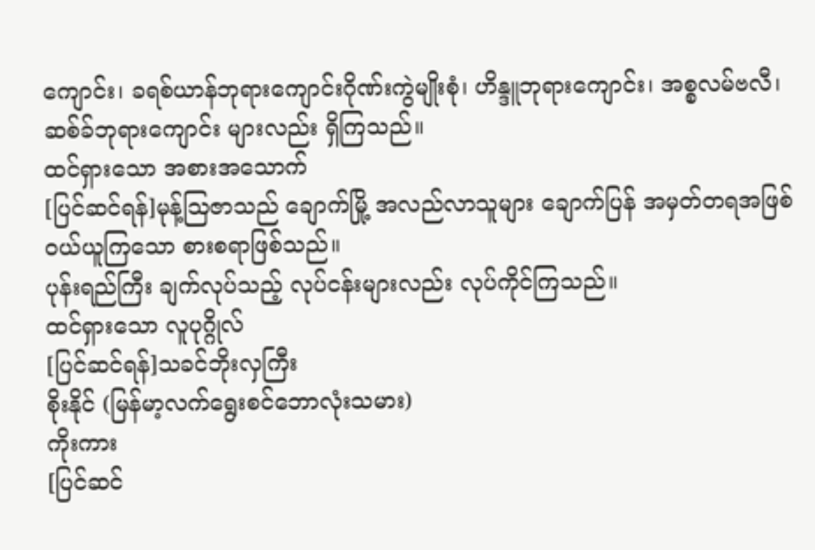ကျောင်း၊ ခရစ်ယာန်ဘုရားကျောင်းဂိုဏ်းကွဲမျိုးစုံ၊ ဟိန္ဒူဘုရားကျောင်း၊ အစ္စလမ်ဗလီ၊ ဆစ်ခ်ဘုရားကျောင်း များလည်း ရှိကြသည်။
ထင်ရှားသော အစားအသောက်
[ပြင်ဆင်ရန်]မုန့်ဩဇာသည် ချောက်မြို့ အလည်လာသူများ ချောက်ပြန် အမှတ်တရအဖြစ် ဝယ်ယူကြသော စားစရာဖြစ်သည်။
ပုန်းရည်ကြီး ချက်လုပ်သည့် လုပ်ငန်းများလည်း လုပ်ကိုင်ကြသည်။
ထင်ရှားသော လူပုဂ္ဂိုလ်
[ပြင်ဆင်ရန်]သခင်ဘိုးလှကြီး
စိုးနိုင် (မြန်မာ့လက်ရွေးစင်ဘောလုံးသမား)
ကိုးကား
[ပြင်ဆင်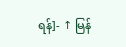ရန်]- ↑ မြန်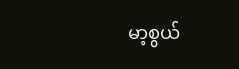မာ့စွယ်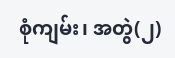စုံကျမ်း၊ အတွဲ(၂)